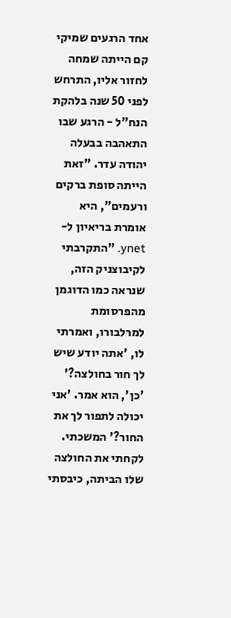אחד הרגעים שמיקי קם הייתה שמחה לחזור אליו, התרחש לפני 50 שנה בלהקת הנח"ל - הרגע שבו התאהבה בבעלה יהודה עדר. "זאת הייתה סופת ברקים ורעמים", היא אומרת בריאיון ל-ynet. "התקרבתי לקיבוצניק הזה, שנראה כמו הדוגמן מהפרסומת למרלבורו, ואמרתי לו, 'אתה יודע שיש לך חור בחולצה?' 'כן', הוא אמר. 'אני יכולה לתפור לך את החור?' המשכתי. לקחתי את החולצה שלו הביתה, כיבסתי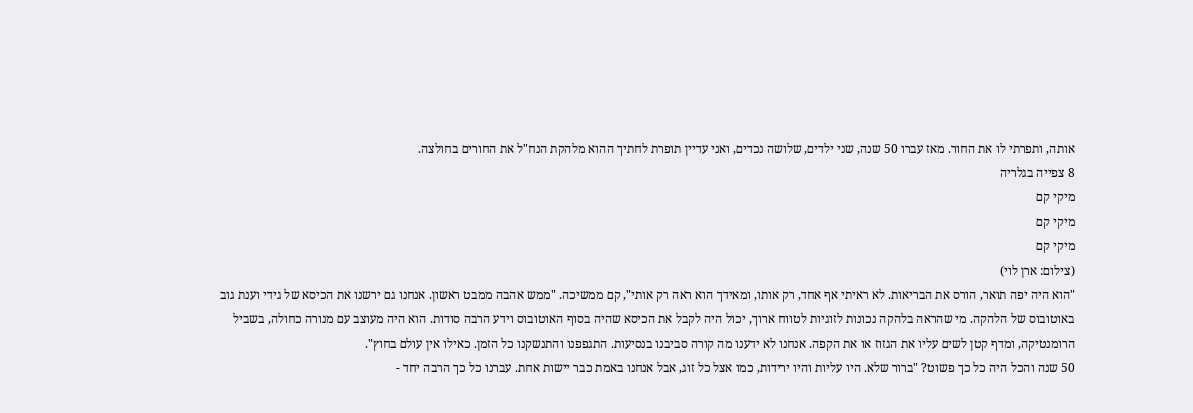אותה, ותפרתי לו את החור. מאז עברו 50 שנה, שני ילדים, שלושה נכדים, ואני עדיין תופרת לחתיך ההוא מלהקת הנח"ל את החורים בחולצה.
8 צפייה בגלריה
מיקי קם
מיקי קם
מיקי קם
(צילום: ארן לוי)
"הוא היה יפה תואר, הורס את הבריאות. לא ראיתי אף אחד, רק אותו, ומאידך הוא ראה רק אותי", קם ממשיכה. "ממש אהבה ממבט ראשון. אנחנו גם ירשנו את הכיסא של גידי וענת גוב באוטובוס של הלהקה. מי שהראה בלהקה נכונות לזוגיות לטווח ארוך, יכול היה לקבל את הכיסא שהיה בסוף האוטובוס וידע הרבה סודות. הוא היה מעוצב עם מנורה כחולה, בשביל הרומנטיקה, ומדף קטן לשים עליו את הגזוז או את הקפה. אנחנו לא ידענו מה קורה סביבנו בנסיעות. התגפפנו והתנשקנו כל הזמן. כאילו אין עולם בחוץ".
50 שנה והכל היה כל כך פשוט? "ברור שלא. היו עליות והיו ירידות, כמו אצל כל זוג, אבל אנחנו באמת כבר יישות אחת. עברנו כל כך הרבה יחד -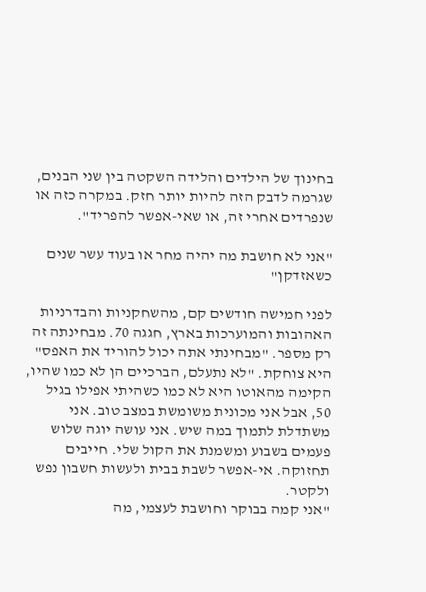בחינוך של הילדים והלידה השקטה בין שני הבנים, שגרמה לדבק הזה להיות יותר חזק. במקרה כזה או שנפרדים אחרי זה, או שאי-אפשר להפריד".

"אני לא חושבת מה יהיה מחר או בעוד עשר שנים כשאזדקן"

לפני חמישה חודשים קם, מהשחקניות והבדרניות האהובות והמוערכות בארץ, חגגה 70. מבחינתה זה רק מספר. "מבחינתי אתה יכול להוריד את האפס" היא צוחקת. "לא נתעלם, הברכיים הן לא כמו שהיו, הקימה מהאוטו היא לא כמו כשהיתי אפילו בגיל 50, אבל אני מכונית משומשת במצב טוב. אני משתדלת לתמוך במה שיש. אני עושה יוגה שלוש פעמים בשבוע ומשמנת את הקול שלי. חייבים תחזוקה. אי-אפשר לשבת בבית ולעשות חשבון נפש ולקטר.
"אני קמה בבוקר וחושבת לעצמי, מה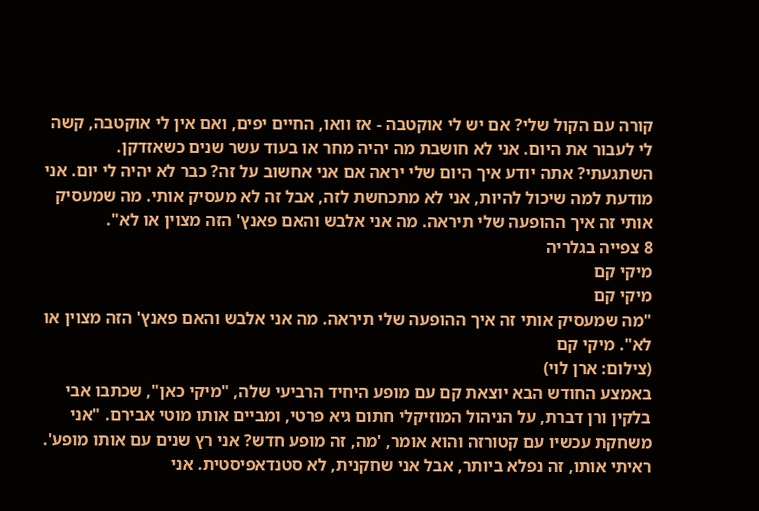קורה עם הקול שלי? אם יש לי אוקטבה - אז וואו, החיים יפים, ואם אין לי אוקטבה, קשה לי לעבור את היום. אני לא חושבת מה יהיה מחר או בעוד עשר שנים כשאזדקן. השתגעתי? אתה יודע איך היום שלי יראה אם אני אחשוב על זה? כבר לא יהיה לי יום. אני מודעת למה שיכול להיות, אני לא מתכחשת לזה, אבל זה לא מעסיק אותי. מה שמעסיק אותי זה איך ההופעה שלי תיראה. מה אני אלבש והאם פאנץ' הזה מצוין או לא".
8 צפייה בגלריה
מיקי קם
מיקי קם
"מה שמעסיק אותי זה איך ההופעה שלי תיראה. מה אני אלבש והאם פאנץ' הזה מצוין או לא". מיקי קם
(צילום: ארן לוי)
באמצע החודש הבא יוצאת קם עם מופע היחיד הרביעי שלה, "מיקי כאן", שכתבו אבי בלקין ורן דברת, על הניהול המוזיקלי חתום גיא פרטי, ומביים אותו מוטי אבירם. "אני משחקת עכשיו עם קטורזה והוא אומר, 'מה, זה מופע חדש? אני רץ שנים עם אותו מופע'. ראיתי אותו, זה נפלא ביותר, אבל אני שחקנית, לא סטנדאפיסטית. אני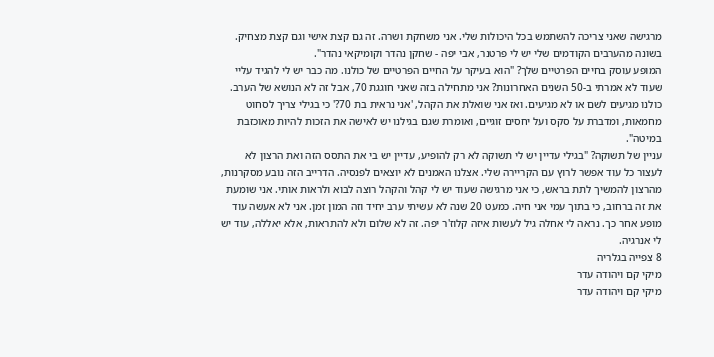מרגישה שאני צריכה להשתמש בכל היכולות שלי. אני משחקת ושרה. זה גם קצת אישי וגם קצת מצחיק. בשונה מהערבים הקודמים שלי יש לי פרטנר, אבי יפה - שחקן נהדר וקומיקאי נהדר".
המופע עוסק בחיים הפרטיים שלך? "הוא בעיקר על החיים הפרטיים של כולנו. מה כבר יש לי להגיד עליי שעוד לא אמרתי ב-50 השנים האחרונות? אני מתחילה בזה שאני חוגגת 70, אבל זה לא הנושא של הערב. כולנו מגיעים לשם או לא מגיעים. ואז אני שואלת את הקהל, 'אני נראית בת 70?' כי בגילי צריך לסחוט מחמאות, ומדברת על סקס ועל יחסים זוגיים, ואומרת שגם בגילנו יש לאישה את הזכות להיות מאוכזבת במיטה".
עניין של תשוקה? "בגילי עדיין יש לי תשוקה לא רק להופיע, עדיין יש בי את התסס הזה ואת הרצון לא לעצור כל עוד אפשר לרוץ עם הקריירה שלי. אצלנו האמנים לא יוצאים לפנסיה. הדרייב הזה נובע מסקרנות, מהרצון להמשיך לתת בראש, כי אני מרגישה שעוד יש לי קהל והקהל רוצה לבוא ולראות אותי. אני שומעת את זה ברחוב, כי בתוך עמי אני חיה. כמעט 20 שנה לא עשיתי ערב יחיד וזה המון זמן. אני לא אעשה עוד מופע אחר כך. נראה לי אחלה גיל לעשות איזה קלוז'ר יפה. זה לא שלום ולא להתראות, אלא יאללה, עוד יש לי אנרגיה.
8 צפייה בגלריה
מיקי קם ויהודה עדר
מיקי קם ויהודה עדר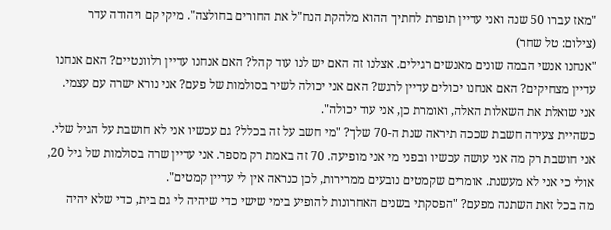"מאז עברו 50 שנה ואני עדיין תופרת לחתיך ההוא מלהקת הנח"ל את החורים בחולצה". מיקי קם ויהודה עדר
(צילום: טל שחר)
"אנחנו אנשי הבמה שונים מאנשים רגילים. אצלנו זה האם יש לנו עוד קהל? האם אנחנו עדיין רלוונטיים? האם אנחנו עדיין מצחיקים? האם אנחנו יכולים עדיין לרגש? האם אני יכולה לשיר בסולמות של פעם? אני נורא ישרה עם עצמי. אני שואלת את השאלות האלה, ואומרת כן, אני עוד יכולה".
כשהיית צעירה חשבת שככה תיראה שנת ה-70 שלך? "מי חשב על זה בכלל? גם עכשיו אני לא חושבת על הגיל שלי. אני חושבת רק מה אני עושה עכשיו ובפני מי אני מופיעה. 70 זה באמת רק מספר. אני עדיין שרה בסולמות של גיל 20, אולי כי אני לא מעשנת. אומרים שקמטים נובעים ממרירות, לכן כנראה אין לי עדיין קמטים".
מה בכל זאת השתנה מפעם? "הפסקתי בשנים האחרונות להופיע בימי שישי כדי שיהיה לי גם בית, כדי שלא יהיה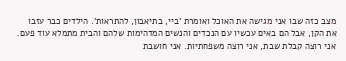מצב כזה שבו אני מגישה את האוכל ואומרת 'ביי, בתיאבון, להתראות'. הילדים כבר עזבו את הקן, אבל הם באים עכשיו עם הנכדים והנשים המדהימות שלהם והבית מתמלא עוד פעם. אני רוצה קבלת שבת, אני רוצה משפחתיות. אני חושבת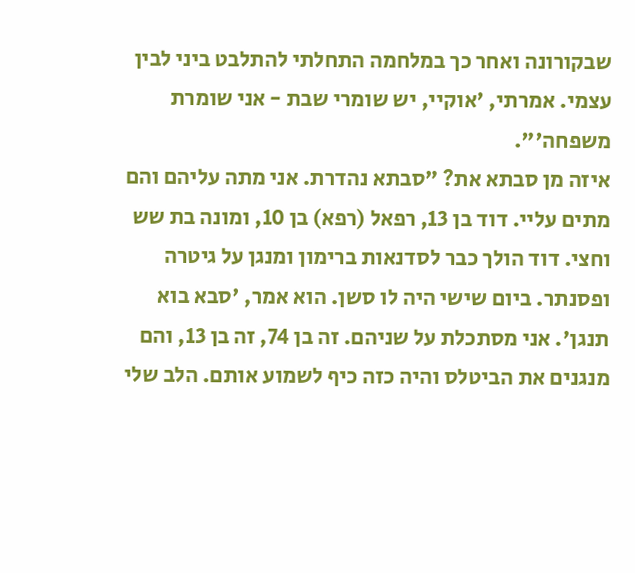שבקורונה ואחר כך במלחמה התחלתי להתלבט ביני לבין עצמי. אמרתי, 'אוקיי, יש שומרי שבת - אני שומרת משפחה'".
איזה מן סבתא את? "סבתא נהדרת. אני מתה עליהם והם מתים עליי. דוד בן 13, רפאל (רפא) בן 10, ומונה בת שש וחצי. דוד הולך כבר לסדנאות ברימון ומנגן על גיטרה ופסנתר. ביום שישי היה לו סשן. הוא אמר, 'סבא בוא תנגן'. אני מסתכלת על שניהם. זה בן 74, זה בן 13, והם מנגנים את הביטלס והיה כזה כיף לשמוע אותם. הלב שלי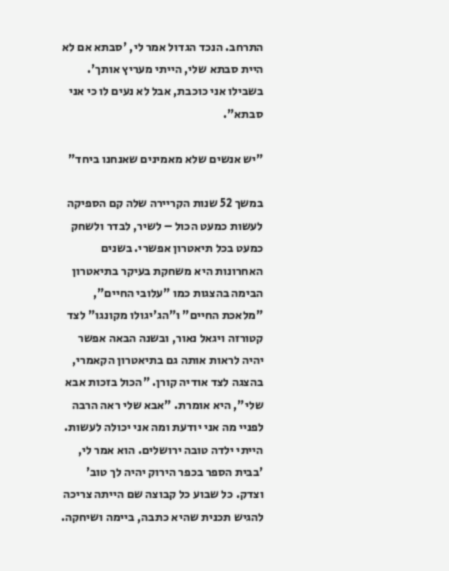התרחב. הנכד הגדול אמר לי, 'סבתא אם לא היית סבתא שלי, הייתי מעריץ אותך'. בשבילו אני כוכבת, אבל לא נעים לו כי אני סבתא".

"יש אנשים שלא מאמינים שאנחנו ביחד"

במשך 52 שנות הקריירה שלה קם הספיקה לעשות כמעט הכול – לשיר, לבדר ולשחק כמעט בכל תיאטרון אפשרי. בשנים האחרונות היא משחקת בעיקר בתיאטרון הבימה בהצגות כמו "עלובי החיים", "מלאכת החיים" ו"הג'יגולו מקונגו" לצד קטורזה ויגאל נאור, ובשנה הבאה אפשר יהיה לראות אותה גם בתיאטרון הקאמרי, בהצגה לצד אודיה קורן. "הכול בזכות אבא שלי", היא אומרת. "אבא שלי ראה הרבה לפניי מה אני יודעת ומה אני יכולה לעשות. הייתי ילדה טובה ירושלים. הוא אמר לי, 'בבית הספר בכפר הירוק יהיה לך טוב' וצדק. כל שבוע כל קבוצה שם הייתה צריכה להגיש תכנית שהיא כתבה, ביימה ושיחקה.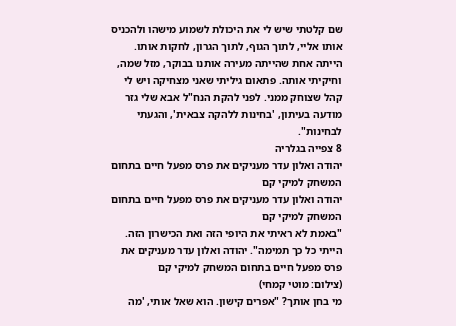שם קלטתי שיש לי את היכולת לשמוע מישהו ולהכניס אותו אליי, לתוך הגוף, לתוך הגרון, לחקות אותו. הייתה אחת שהייתה מעירה אותנו בבוקר, מזל שמה, וחיקיתי אותה. פתאום גיליתי שאני מצחיקה ויש לי קהל שצוחק ממני. לפני להקת הנח"ל אבא שלי גזר מודעה בעיתון, 'בחינות ללהקה צבאית', והגעתי לבחינות".
8 צפייה בגלריה
יהודה ואלון עדר מעניקים את פרס מפעל חיים בתחום המשחק למיקי קם
יהודה ואלון עדר מעניקים את פרס מפעל חיים בתחום המשחק למיקי קם
"באמת לא ראיתי את היופי הזה ואת הכישרון הזה. הייתי כל כך תמימה". יהודה ואלון עדר מעניקים את פרס מפעל חיים בתחום המשחק למיקי קם
(צילום: מוטי קמחי)
מי בחן אותך? "אפרים קישון. הוא שאל אותי, 'מה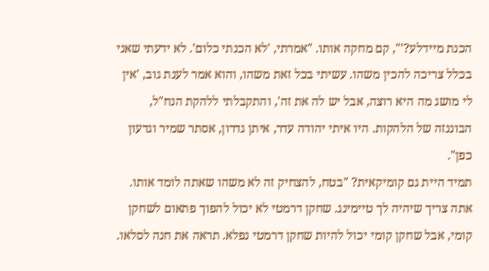הכנת מיידלע?'", קם מחקה אותו. "אמרתי, 'לא הכנתי כלום'. לא ידעתי שאני בכלל צריכה להכין משהו. עשיתי בכל זאת משהו, והוא אמר לענת גוב, 'אין לי מושג מה היא רוצה, אבל יש לה את זה', והתקבלתי ללהקת הנח"ל, הבוננזה של הלהקות. היו איתי יהודה עדר, איתן גדרון, אסתר שמיר וגדעון כפן".
תמיד היית גם קומיקאית? "בטח, להצחיק זה לא משהו שאתה לומד אותו. אתה צריך שיהיה לך טיימינג. שחקן דרמטי לא יכול להפוך פתאום לשחקן קומי, אבל שחקן קומי יכול להיות שחקן דרמטי נפלא. תראה את חנה לסלאו.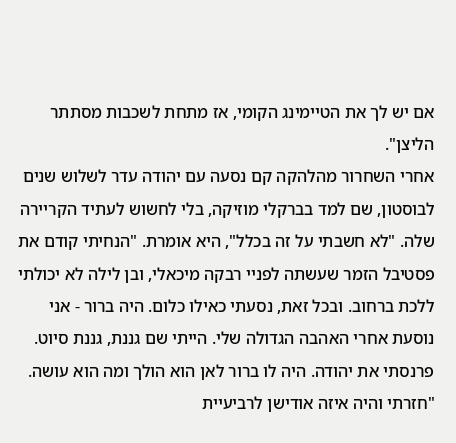אם יש לך את הטיימינג הקומי, אז מתחת לשכבות מסתתר הליצן".
אחרי השחרור מהלהקה קם נסעה עם יהודה עדר לשלוש שנים לבוסטון, שם למד בברקלי מוזיקה, בלי לחשוש לעתיד הקריירה שלה. "לא חשבתי על זה בכלל", היא אומרת. "הנחיתי קודם את פסטיבל הזמר שעשתה לפניי רבקה מיכאלי, ובן לילה לא יכולתי ללכת ברחוב. ובכל זאת, נסעתי כאילו כלום. היה ברור - אני נוסעת אחרי האהבה הגדולה שלי. הייתי שם גננת, גננת סיוט. פרנסתי את יהודה. היה לו ברור לאן הוא הולך ומה הוא עושה.
"חזרתי והיה איזה אודישן לרביעיית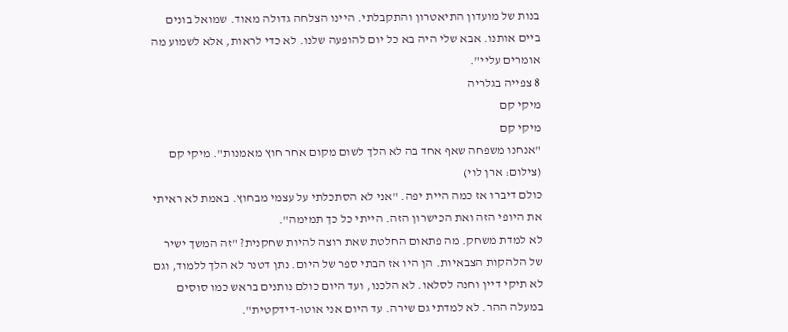בנות של מועדון התיאטרון והתקבלתי. היינו הצלחה גדולה מאוד. שמואל בונים ביים אותנו. אבא שלי היה בא כל יום להופעה שלנו. לא כדי לראות, אלא לשמוע מה אומרים עליי".
8 צפייה בגלריה
מיקי קם
מיקי קם
"אנחנו משפחה שאף אחד בה לא הלך לשום מקום אחר חוץ מאמנות". מיקי קם
(צילום: ארן לוי)
כולם דיברו אז כמה היית יפה. "אני לא הסתכלתי על עצמי מבחוץ. באמת לא ראיתי את היופי הזה ואת הכישרון הזה. הייתי כל כך תמימה".
לא למדת משחק. מה פתאום החלטת שאת רוצה להיות שחקנית? "זה המשך ישיר של הלהקות הצבאיות. הן היו אז הבתי ספר של היום. נתן דטנר לא הלך ללמוד, וגם לא תיקי דיין וחנה לסלאו. לא הלכנו, ועד היום כולם נותנים בראש כמו סוסים במעלה ההר. לא למדתי גם שירה. עד היום אני אוטו-דידקטית".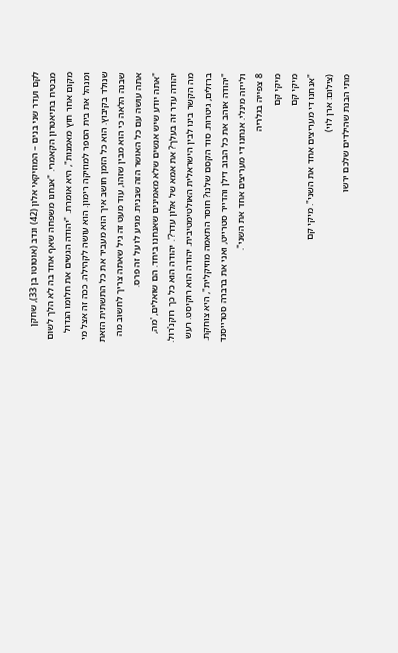לקם ועדר שני בנים – המוזיקאי אלון (42) ונדב (אוטוטו בן 33), שחקן מבטיח בתיאטרון הקאמרי. "אנחנו משפחה שאף אחד בה לא הלך לשום מקום אחר חוץ מאמנות", היא אומרת. "יהודה הגשים את חלומו הגדול ומנהל את בית הספר למוזיקה רימון. הוא עושה לקהילה. ככה זה אצל מי שנולד בקיבוץ. הוא כל הזמן חושב איך הוא מעביר את כל התשתית הזאת שבנה הלאה כי הוא מבין שזהו, עוד מעט זה גיל שאתה צריך לחשוב מה אתה עושה עם כל האושר הזה שבנית. מגיע לו על זה פרס.
"אתה יודע שיש אנשים שלא מאמינים שאנחנו ביחד. הם שואלים, 'מה, יהודה עדר זה בעלך? את אמא של אלון עדר?'. יהודה הוא כל כך רוקנ'רול. מה הקשר בינו לבין הישראלית האולטימטיבית. יהודה הוא רוקיסט. רעש ברזלים, גיטרות. סוד הקסם שלנו? חוסר התאמה מוזיקלית", היא צוחקת. "יהודה אוהב את כל הבוב דילן והדייר סטרייט, ואני את ברברה סטרייסנד ולייזה מינלי. אנחנו די מעריצים אחד את השני".
8 צפייה בגלריה
מיקי קם
מיקי קם
"אנחנו די מעריצים אחד את השני". מיקי קם
(צילום: ארן לוי)
מתי הבנת שהילדים שלכם ירשו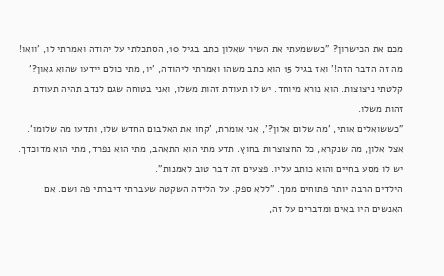מכם את הכישרון? "כששמעתי את השיר שאלון כתב בגיל 10, הסתכלתי על יהודה ואמרתי לו, 'וואו! מה זה הדבר הזה!' ואז בגיל 15 הוא כתב משהו ואמרתי ליהודה, 'יו, מתי כולם יידעו שהוא גאון?' קלטתי ניצוצות. הוא נורא מיוחד. יש לו תעודת זהות משלו, ואני בטוחה שגם לנדב תהיה תעודת זהות משלו.
"כששואלים אותי, 'מה שלום אלון?', אני אומרת, 'קחו את האלבום החדש שלו, ותדעו מה שלומו'. אצל אלון, מה שנקרא, כל החצוצרות בחוץ. תדע מתי הוא התאהב, מתי הוא נפרד, מתי הוא מדוכדך. יש לו מסע בחיים והוא כותב עליו. פצעים זה דבר טוב לאמנות".
הילדים הרבה יותר פתוחים ממך. "ללא ספק. על הלידה השקטה שעברתי דיברתי פה ושם. אם האנשים היו באים ומדברים על זה,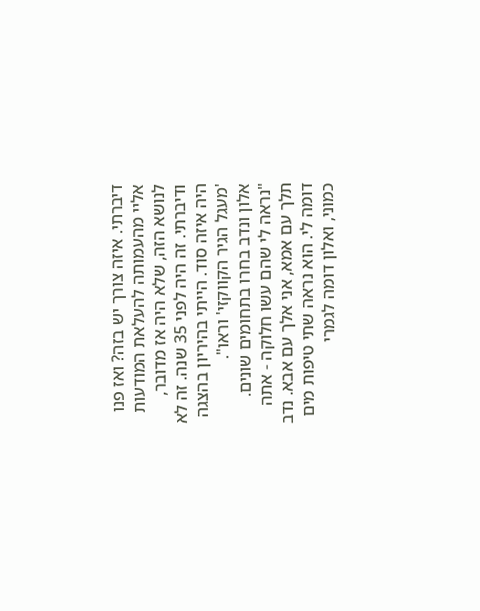דיברתי. איזה צורך יש בזה? ואז פנו אליי מהעמותה להעלאת המודעות לנושא הזה, שלא היה אז מדובר, ודיברתי. זה היה לפני 35 שנה. זה לא היה איזה סוד. הייתי בהיריון בהצגה 'מעגל הגיר הקווקזי' וראו".
אלון ונדב בחרו בתחומים שונים. "נראה לי שהם עשו חלוקה - אתה תלך עם אמא, אני אלך עם אבא. נדב דומה לי. הוא נראה שתי טיפות מים כמוני, ואלון דומה לגמרי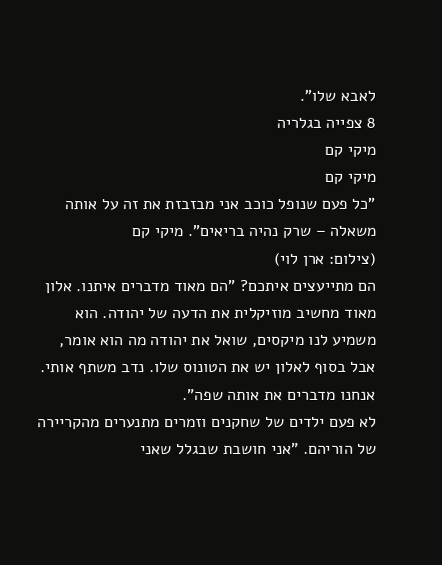לאבא שלו".
8 צפייה בגלריה
מיקי קם
מיקי קם
"כל פעם שנופל כוכב אני מבזבזת את זה על אותה משאלה – שרק נהיה בריאים". מיקי קם
(צילום: ארן לוי)
הם מתייעצים איתכם? "הם מאוד מדברים איתנו. אלון מאוד מחשיב מוזיקלית את הדעה של יהודה. הוא משמיע לנו מיקסים, שואל את יהודה מה הוא אומר, אבל בסוף לאלון יש את הטונוס שלו. נדב משתף אותי. אנחנו מדברים את אותה שפה".
לא פעם ילדים של שחקנים וזמרים מתנערים מהקריירה של הוריהם. "אני חושבת שבגלל שאני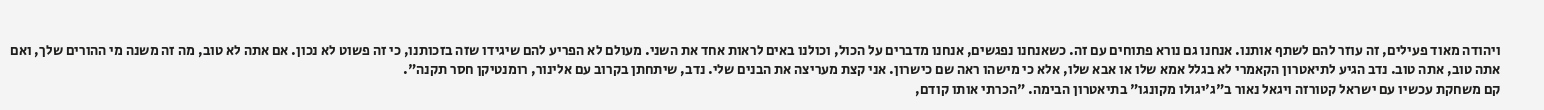ויהודה מאוד פעילים, זה עוזר להם לשתף אותנו. אנחנו גם נורא פתוחים עם זה. כשאנחנו נפגשים, אנחנו מדברים על הכול, וכולנו באים לראות אחד את השני. מעולם לא הפריע להם שיגידו שזה בזכותנו, כי זה פשוט לא נכון. אם אתה לא טוב, מה זה משנה מי ההורים שלך, ואם אתה טוב, אתה טוב. נדב הגיע לתיאטרון הקאמרי לא בגלל אמא שלו או אבא שלו, אלא כי מישהו ראה שם כישרון. אני קצת מעריצה את הבנים שלי. נדב, שיתחתן בקרוב עם אלינור, רומנטיקן חסר תקנה".
קם משחקת עכשיו עם ישראל קטורזה ויגאל נאור ב"ג'יגולו מקונגו" בתיאטרון הבימה. "הכרתי אותו קודם,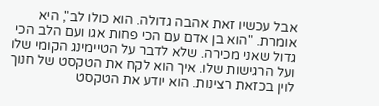אבל עכשיו זאת אהבה גדולה. הוא כולו לב", היא אומרת. "הוא בן אדם עם הכי פחות אגו ועם הלב הכי גדול שאני מכירה. שלא לדבר על הטיימינג הקומי שלו ועל הרגישות שלו. איך הוא לקח את הטקסט של חנוך לוין בכזאת רצינות. הוא יודע את הטקסט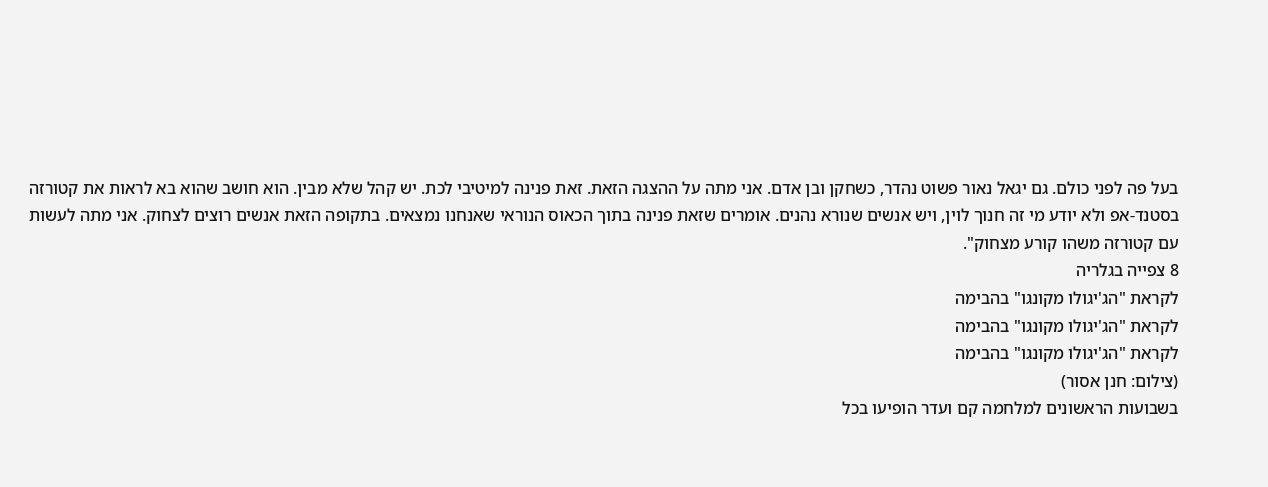בעל פה לפני כולם. גם יגאל נאור פשוט נהדר, כשחקן ובן אדם. אני מתה על ההצגה הזאת. זאת פנינה למיטיבי לכת. יש קהל שלא מבין. הוא חושב שהוא בא לראות את קטורזה בסטנד-אפ ולא יודע מי זה חנוך לוין, ויש אנשים שנורא נהנים. אומרים שזאת פנינה בתוך הכאוס הנוראי שאנחנו נמצאים. בתקופה הזאת אנשים רוצים לצחוק. אני מתה לעשות עם קטורזה משהו קורע מצחוק".
8 צפייה בגלריה
לקראת "הג'יגולו מקונגו" בהבימה
לקראת "הג'יגולו מקונגו" בהבימה
לקראת "הג'יגולו מקונגו" בהבימה
(צילום: חנן אסור)
בשבועות הראשונים למלחמה קם ועדר הופיעו בכל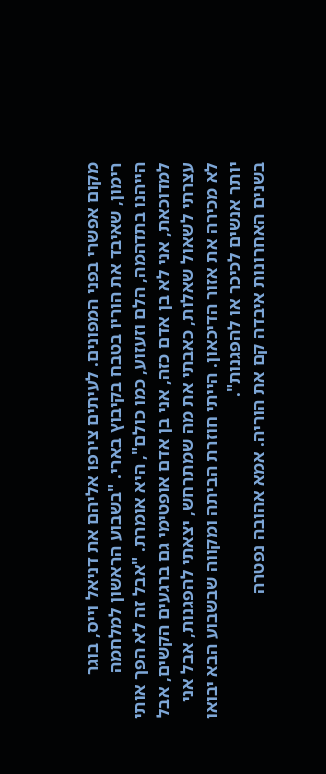מקום אפשרי בפני המפונים. לעיתים צירפו אליהם את דניאל וייס, בוגר רימון, שאיבד את הוריו בטבח בקיבוץ בארי. "בשבוע הראשון למלחמה הייהנו בתדהמה, הלם וזעזוע, כמו כולם", היא אומרת. "אבל זה לא הפך אותי למדוכאת, אני לא בן אדם כזה, אני בן אדם אופטימי גם ברגעים הקשים, אבל עצרתי לשאול שאלות, כאבתי את מה שמתרחש, יצאתי להפגנות, אבל אני לא מכירה את אזור הדיכאון. הייתי חוזרת הביתה ומקווה שבשבוע הבא יבואו יותר אנשים לכיכר או להפגנות".
בשנים האחרונות איבדה קם את הוריה. אמא אהובה נפטרה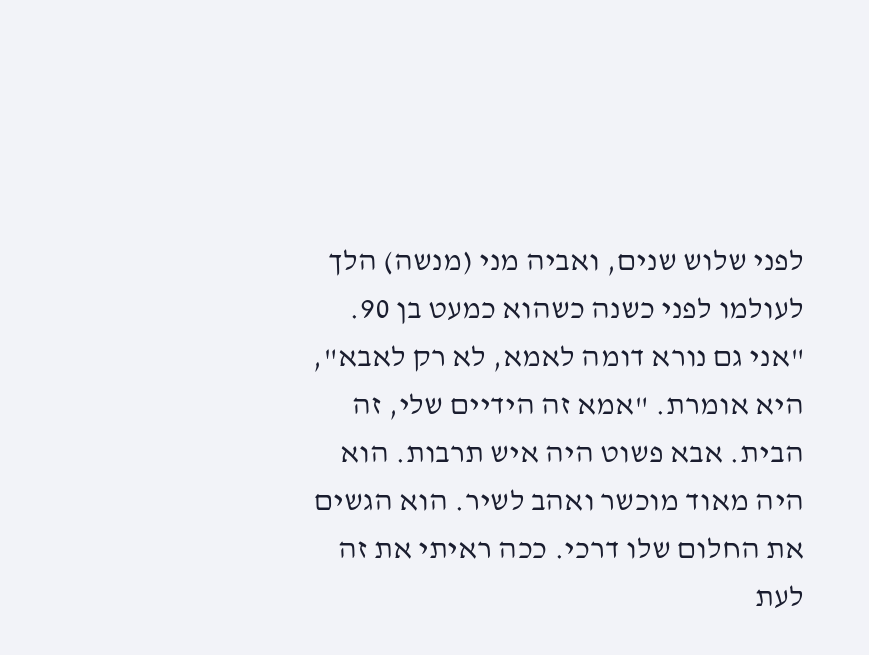לפני שלוש שנים, ואביה מני (מנשה) הלך לעולמו לפני כשנה כשהוא כמעט בן 90. "אני גם נורא דומה לאמא, לא רק לאבא", היא אומרת. "אמא זה הידיים שלי, זה הבית. אבא פשוט היה איש תרבות. הוא היה מאוד מוכשר ואהב לשיר. הוא הגשים את החלום שלו דרכי. ככה ראיתי את זה לעת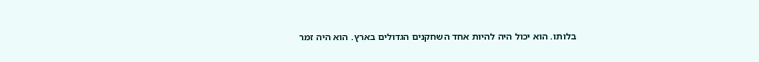בלותו. הוא יכול היה להיות אחד השחקנים הגדולים בארץ. הוא היה זמר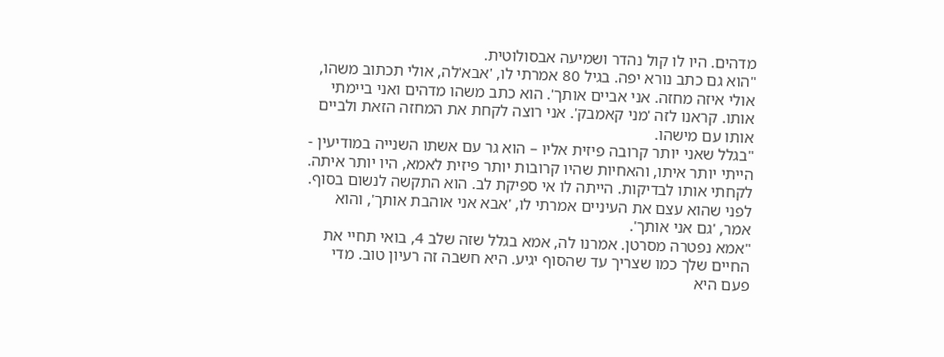מדהים. היו לו קול נהדר ושמיעה אבסולוטית.
"הוא גם כתב נורא יפה. בגיל 80 אמרתי לו, 'אבא'לה, אולי תכתוב משהו, אולי איזה מחזה. אני אביים אותך'. הוא כתב משהו מדהים ואני ביימתי אותו. קראנו לזה 'מני קאמבק'. אני רוצה לקחת את המחזה הזאת ולביים אותו עם מישהו.
"בגלל שאני יותר קרובה פיזית אליו – הוא גר עם אשתו השנייה במודיעין - הייתי יותר איתו, והאחיות שהיו קרובות יותר פיזית לאמא, היו יותר איתה. לקחתי אותו לבדיקות. הייתה לו אי ספיקת לב. הוא התקשה לנשום בסוף. לפני שהוא עצם את העיניים אמרתי לו, 'אבא אני אוהבת אותך', והוא אמר, 'גם אני אותך'.
"אמא נפטרה מסרטן. אמרנו לה, אמא בגלל שזה שלב 4, בואי תחיי את החיים שלך כמו שצריך עד שהסוף יגיע. היא חשבה זה רעיון טוב. מדי פעם היא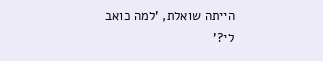הייתה שואלת, 'למה כואב לי?'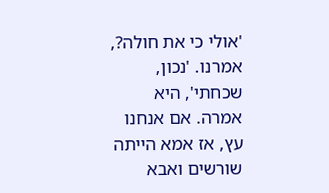'אולי כי את חולה?, אמרנו. 'נכון, שכחתי', היא אמרה. אם אנחנו עץ, אז אמא הייתה שורשים ואבא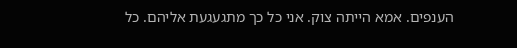הענפים. אמא הייתה צוק. אני כל כך מתגעגעת אליהם. כל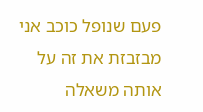פעם שנופל כוכב אני מבזבזת את זה על אותה משאלה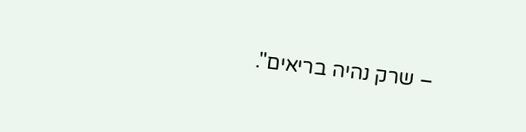– שרק נהיה בריאים".